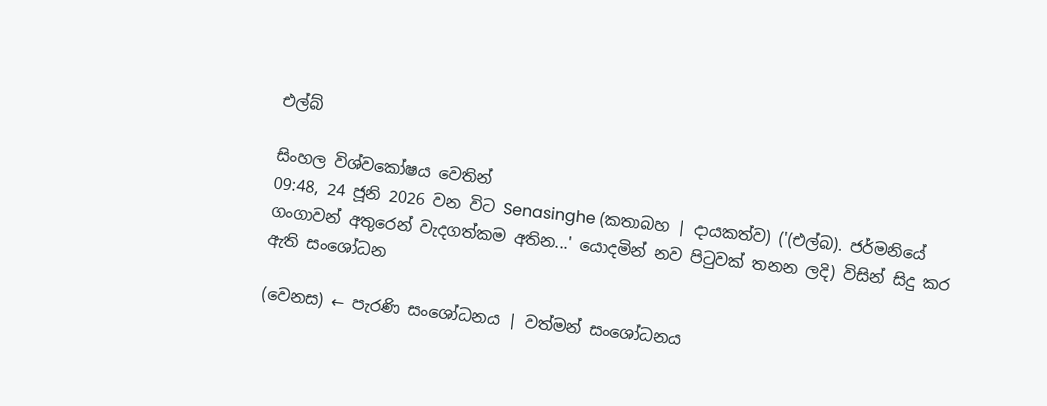එල්බ්

සිංහල විශ්වකෝෂය වෙතින්
09:48, 24 ජූනි 2026 වන විට Senasinghe (කතාබහ | දායකත්ව) ('(එල්බ). ජර්මනියේ ගංගාවන් අතුරෙන් වැදගත්කම අතින...' යොදමින් නව පිටුවක් තනන ලදි) විසින් සිදු කර ඇති සංශෝධන

(වෙනස) ← පැරණි සංශෝධනය | වත්මන් සංශෝධනය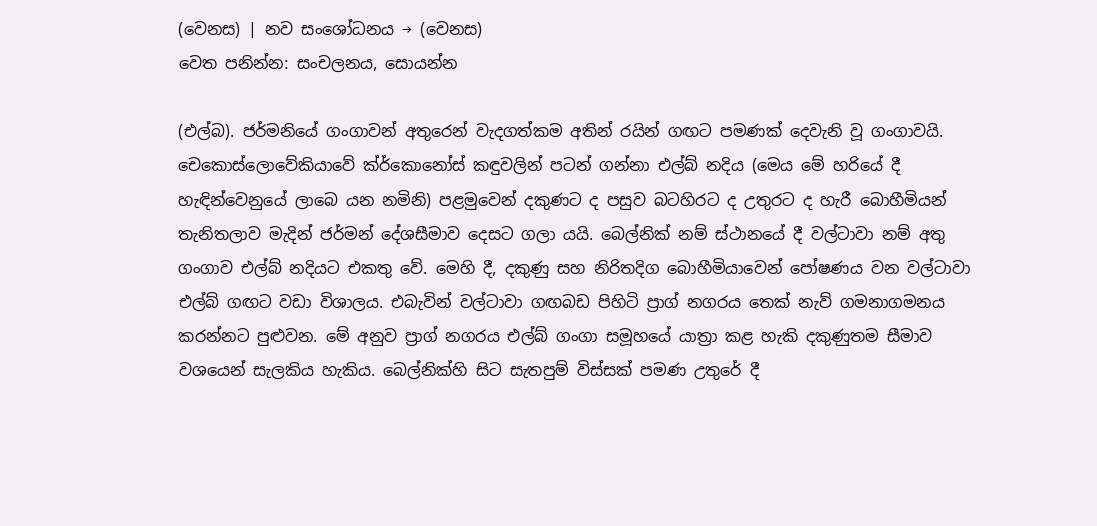(වෙනස) | නව සංශෝධනය → (වෙනස)
වෙත පනින්න: සංචලනය, සොයන්න

(එල්බ). ජර්මනියේ ගංගාවන් අතුරෙන් වැදගත්කම අතින් රයින් ගඟට පමණක් දෙවැනි වූ ගංගාවයි. චෙකොස්ලොවේකියාවේ ක්ර්කොනෝස් කඳුවලින් පටන් ගන්නා එල්බ් නදිය (මෙය මේ හරියේ දී හැඳින්වෙනුයේ ලාබෙ යන නමිනි) පළමුවෙන් දකුණට ද පසුව බටහිරට ද උතුරට ද හැරී බොහීමියන් තැනිතලාව මැදින් ජර්මන් දේශසීමාව දෙසට ගලා යයි. බෙල්නික් නම් ස්ථානයේ දී වල්ටාවා නම් අතු ගංගාව එල්බ් නදියට එකතු වේ. මෙහි දී, දකුණු සහ නිරිතදිග බොහීමියාවෙන් පෝෂණය වන වල්ටාවා එල්බ් ගඟට වඩා විශාලය. එබැවින් වල්ටාවා ගඟබඩ පිහිටි ප්‍රාග් නගරය තෙක් නැව් ගමනාගමනය කරන්නට පුළුවන. මේ අනුව ප්‍රාග් නගරය එල්බ් ගංගා සමූහයේ යාත්‍රා කළ හැකි දකුණුතම සීමාව වශයෙන් සැලකිය හැකිය. බෙල්නික්හි සිට සැතපුම් විස්සක් පමණ උතුරේ දී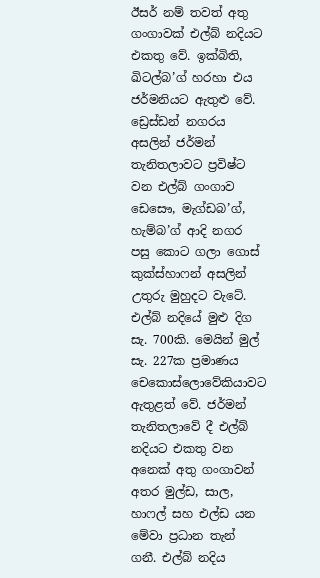ඊසර් නම් තවත් අතු ගංගාවක් එල්බ් නදියට එකතු වේ. ඉක්බිති, ඛිටල්බ’ග් හරහා එය ජර්මනියට ඇතුළු වේ. ඩ්‍රෙස්ඩන් නගරය අසලින් ජර්මන් තැනිතලාවට ප්‍රවිෂ්ට වන එල්බ් ගංගාව ඩෙසෞ, මැග්ඩබ’ග්, හැම්බ’ග් ආදි නගර පසු කොට ගලා ගොස් කුක්ස්හාෆන් අසලින් උතුරු මුහුදට වැටේ. එල්බ් නදියේ මුළු දිග සැ. 700කි. මෙයින් මුල් සැ. 227ක ප්‍රමාණය චෙකොස්ලොවේකියාවට ඇතුළත් වේ. ජර්මන් තැනිතලාවේ දී එල්බ් නදියට එකතු වන අනෙක් අතු ගංගාවන් අතර මුල්ඩ, සාල, හාෆල් සහ එල්ඩ යන මේවා ප්‍රධාන තැන් ගනී. එල්බ් නදිය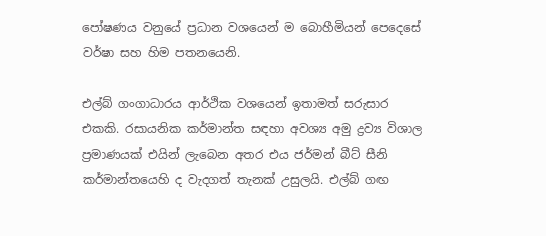පෝෂණය වනුයේ ප්‍රධාන වශයෙන් ම බොහීමියන් පෙදෙසේ වර්ෂා සහ හිම පතනයෙනි.

එල්බ් ගංගාධාරය ආර්ථික වශයෙන් ඉතාමත් සරුසාර එකකි. රසායනික කර්මාන්ත සඳහා අවශ්‍ය අමු ද්‍රව්‍ය විශාල ප්‍රමාණයක් එයින් ලැබෙන අතර එය ජර්මන් බීට් සීනි කර්මාන්තයෙහි ද වැදගත් තැනක් උසුලයි. එල්බ් ගඟ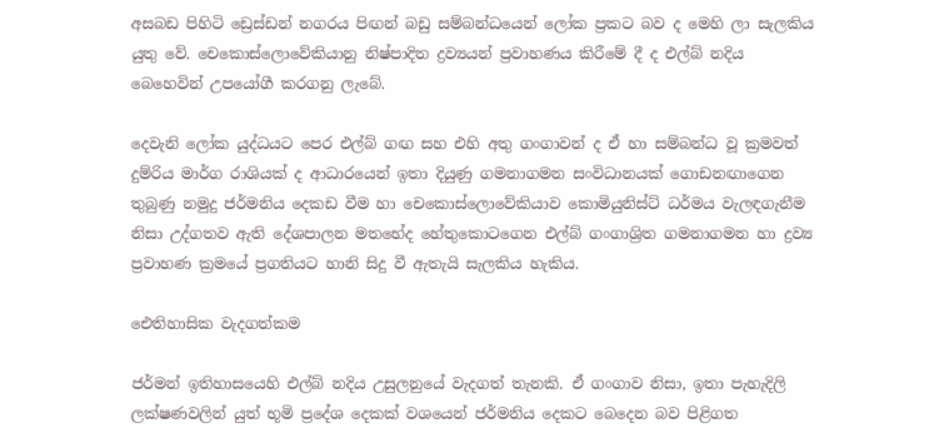අසබඩ පිහිටි ඩ්‍රෙස්ඩන් නගරය පිඟන් බඩු සම්බන්ධයෙන් ලෝක ප්‍රකට බව ද මෙහි ලා සැලකිය යුතු වේ. චෙකොස්ලොවේකියානු නිෂ්පාදිත ද්‍රව්‍යයන් ප්‍රවාහණය කිරීමේ දී ද එල්බ් නදිය බෙහෙවින් උපයෝගී කරගනු ලැබේ.

දෙවැනි ලෝක යුද්ධයට පෙර එල්බ් ගඟ සහ එහි අතු ගංගාවන් ද ඒ හා සම්බන්ධ වූ ක්‍රමවත් දුම්රිය මාර්ග රාශියක් ද ආධාරයෙන් ඉතා දියුණු ගමනාගමන සංවිධානයක් ගොඩනඟාගෙන තුබුණු නමුදු ජර්මනිය දෙකඩ වීම හා චෙකොස්ලොවේකියාව කොමියුනිස්ට් ධර්මය වැලඳගැනීම නිසා උද්ගතව ඇති දේශපාලන මතභේද හේතුකොටගෙන එල්බ් ගංගාශ්‍රිත ගමනාගමන හා ද්‍රව්‍ය ප්‍රවාහණ ක්‍රමයේ ප්‍රගතියට හානි සිදු වී ඇතැයි සැලකිය හැකිය.

ඓතිහාසික වැදගත්කම

ජර්මන් ඉතිහාසයෙහි එල්බ් නදිය උසුලනුයේ වැදගත් තැනකි. ඒ ගංගාව නිසා, ඉතා පැහැදිලි ලක්ෂණවලින් යුත් භූමි ප්‍රදේශ දෙකක් වශයෙන් ජර්මනිය දෙකට බෙදෙන බව පිළිගත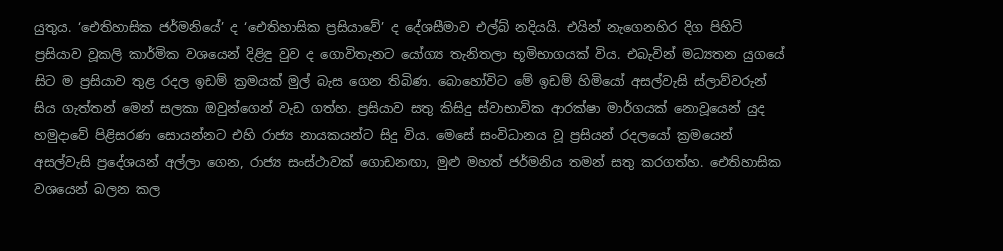යුතුය. ‘ඓතිහාසික ජර්මනියේ’ ද ‘ඓතිහාසික ප්‍රසියාවේ’ ද දේශසීමාව එල්බ් නදියයි. එයින් නැගෙනහිර දිග පිහිටි ප්‍රසියාව වූකලි කාර්මික වශයෙන් දිළිඳු වුව ද ගොවිතැනට යෝග්‍ය තැනිතලා භූමිභාගයක් විය. එබැවින් මධ්‍යතන යුගයේ සිට ම ප්‍රසියාව තුළ රදල ඉඩම් ක්‍රමයක් මුල් බැස ගෙන තිබිණ. බොහෝවිට මේ ඉඩම් හිමියෝ අසල්වැසි ස්ලාව්වරුන් සිය ගැත්තන් මෙන් සලකා ඔවුන්ගෙන් වැඩ ගත්හ. ප්‍රසියාව සතු කිසිදු ස්වාභාවික ආරක්ෂා මාර්ගයක් නොවූයෙන් යුද හමුදාවේ පිළිසරණ සොයන්නට එහි රාජ්‍ය නායකයන්ට සිදු විය. මෙසේ සංවිධානය වූ ප්‍රසියන් රදලයෝ ක්‍රමයෙන් අසල්වැසි ප්‍රදේශයන් අල්ලා ගෙන, රාජ්‍ය සංස්ථාවක් ගොඩනඟා, මුළු මහත් ජර්මනිය තමන් සතු කරගත්හ. ඓතිහාසික වශයෙන් බලන කල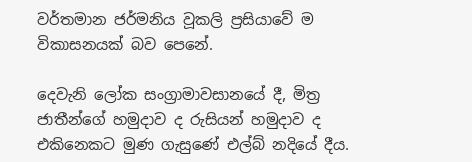වර්තමාන ජර්මනිය වූකලි ප්‍රසියාවේ ම විකාසනයක් බව පෙනේ.

දෙවැනි ලෝක සංග්‍රාමාවසානයේ දී, මිත්‍ර ජාතීන්ගේ හමුදාව ද රුසියන් හමුදාව ද එකිනෙකට මුණ ගැසුණේ එල්බ් නදියේ දීය.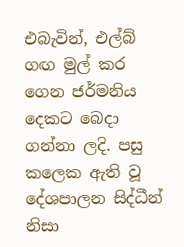එබැවින්, එල්බ් ගඟ මුල් කර ගෙන ජර්මනිය දෙකට බෙදා ගන්නා ලදි. පසු කලෙක ඇති වූ දේශපාලන සිද්ධීන් නිසා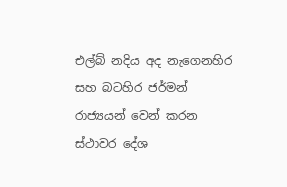එල්බ් නදිය අද නැගෙනහිර සහ බටහිර ජර්මන් රාජ්‍යයන් වෙන් කරන ස්ථාවර දේශ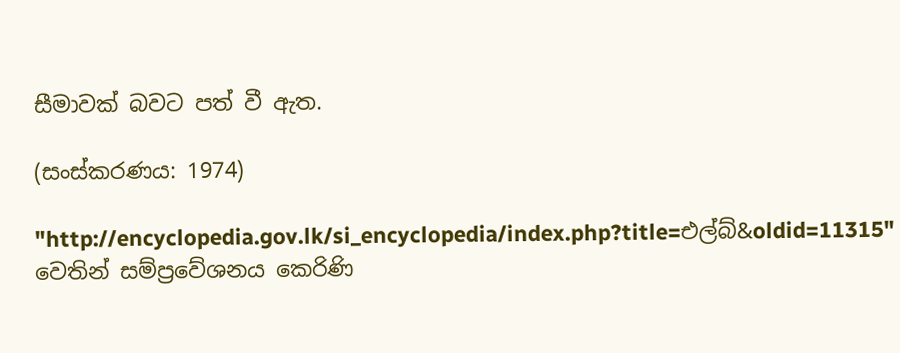සීමාවක් බවට පත් වී ඇත.

(සංස්කරණය: 1974)

"http://encyclopedia.gov.lk/si_encyclopedia/index.php?title=එල්බ්&oldid=11315" වෙතින් සම්ප්‍රවේශනය කෙරිණි